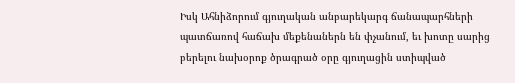Իսկ Ահնիձորում գյուղական անբարեկարգ ճանապարհների պատճառով հաճախ մեքենաներն են փչանում, եւ խոտը սարից բերելու նախօրոք ծրագրած օրը գյուղացին ստիպված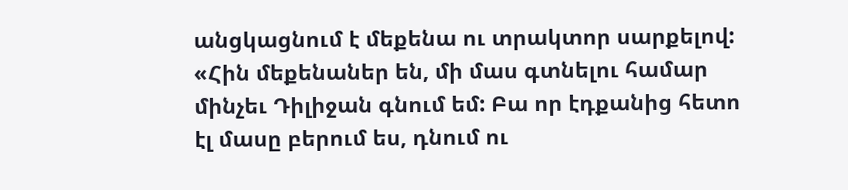անցկացնում է մեքենա ու տրակտոր սարքելով: «Հին մեքենաներ են, մի մաս գտնելու համար մինչեւ Դիլիջան գնում եմ: Բա որ էդքանից հետո էլ մասը բերում ես, դնում ու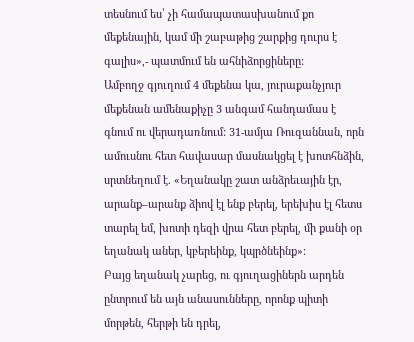տեսնում ես՝ չի համապատասխանում քո մեքենային, կամ մի շաբաթից շարքից դուրս է գալիս»,- պատմում են ահնիձորցիները:
Ամբողջ գյուղում 4 մեքենա կա, յուրաքանչյուր մեքենան ամենաքիչը 3 անգամ հանդամաս է գնում ու վերադառնում: 31-ամյա Ռուզաննան, որն ամուսնու հետ հավասար մասնակցել է խոտհնձին, սրտնեղում է. «Եղանակը շատ անձրեւային էր, արանք–արանք ձիով էլ ենք բերել, երեխիս էլ հետս տարել եմ, խոտի դեզի վրա հետ բերել, մի քանի օր եղանակ աներ, կբերեինք, կպրծնեինք»:
Բայց եղանակ չարեց, ու գյուղացիներն արդեն ընտրում են այն անասունները, որոնք պիտի մորթեն, հերթի են դրել,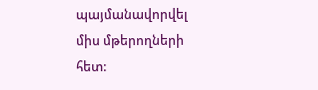պայմանավորվել միս մթերողների հետ: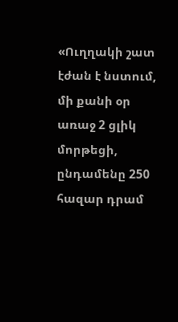«Ուղղակի շատ էժան է նստում, մի քանի օր առաջ 2 ցլիկ մորթեցի, ընդամենը 250 հազար դրամ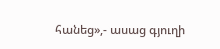հանեց»,- ասաց գյուղի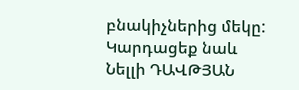բնակիչներից մեկը:
Կարդացեք նաև
Նելլի ԴԱՎԹՅԱՆ